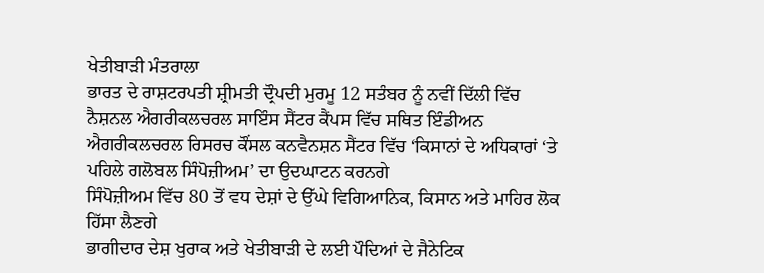ਖੇਤੀਬਾੜੀ ਮੰਤਰਾਲਾ
ਭਾਰਤ ਦੇ ਰਾਸ਼ਟਰਪਤੀ ਸ਼੍ਰੀਮਤੀ ਦ੍ਰੌਪਦੀ ਮੁਰਮੂ 12 ਸਤੰਬਰ ਨੂੰ ਨਵੀਂ ਦਿੱਲੀ ਵਿੱਚ ਨੈਸ਼ਨਲ ਐਗਰੀਕਲਚਰਲ ਸਾਇੰਸ ਸੈਂਟਰ ਕੈਂਪਸ ਵਿੱਚ ਸਥਿਤ ਇੰਡੀਅਨ ਐਗਰੀਕਲਚਰਲ ਰਿਸਰਚ ਕੌਂਸਲ ਕਨਵੈਨਸ਼ਨ ਸੈਂਟਰ ਵਿੱਚ ‘ਕਿਸਾਨਾਂ ਦੇ ਅਧਿਕਾਰਾਂ ‘ਤੇ ਪਹਿਲੇ ਗਲੋਬਲ ਸਿੰਪੋਜ਼ੀਅਮ’ ਦਾ ਉਦਘਾਟਨ ਕਰਨਗੇ
ਸਿੰਪੋਜ਼ੀਅਮ ਵਿੱਚ 80 ਤੋਂ ਵਧ ਦੇਸ਼ਾਂ ਦੇ ਉੱਘੇ ਵਿਗਿਆਨਿਕ, ਕਿਸਾਨ ਅਤੇ ਮਾਹਿਰ ਲੋਕ ਹਿੱਸਾ ਲੈਣਗੇ
ਭਾਗੀਦਾਰ ਦੇਸ਼ ਖੁਰਾਕ ਅਤੇ ਖੇਤੀਬਾੜੀ ਦੇ ਲਈ ਪੌਦਿਆਂ ਦੇ ਜੈਨੇਟਿਕ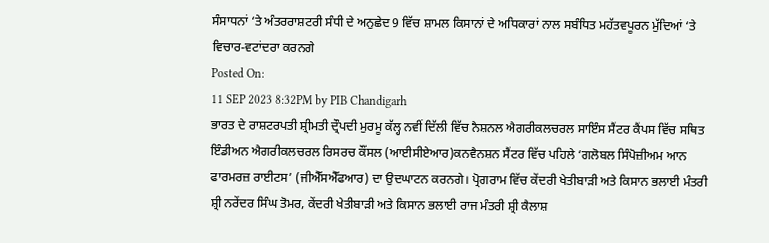ਸੰਸਾਧਨਾਂ ‘ਤੇ ਅੰਤਰਰਾਸ਼ਟਰੀ ਸੰਧੀ ਦੇ ਅਨੁਛੇਦ 9 ਵਿੱਚ ਸ਼ਾਮਲ ਕਿਸਾਨਾਂ ਦੇ ਅਧਿਕਾਰਾਂ ਨਾਲ ਸਬੰਧਿਤ ਮਹੱਤਵਪੂਰਨ ਮੁੱਦਿਆਂ ‘ਤੇ ਵਿਚਾਰ-ਵਟਾਂਦਰਾ ਕਰਨਗੇ
Posted On:
11 SEP 2023 8:32PM by PIB Chandigarh
ਭਾਰਤ ਦੇ ਰਾਸ਼ਟਰਪਤੀ ਸ਼੍ਰੀਮਤੀ ਦ੍ਰੌਪਦੀ ਮੁਰਮੂ ਕੱਲ੍ਹ ਨਵੀਂ ਦਿੱਲੀ ਵਿੱਚ ਨੈਸ਼ਨਲ ਐਗਰੀਕਲਚਰਲ ਸਾਇੰਸ ਸੈਂਟਰ ਕੈਂਪਸ ਵਿੱਚ ਸਥਿਤ ਇੰਡੀਅਨ ਐਗਰੀਕਲਚਰਲ ਰਿਸਰਚ ਕੌਂਸਲ (ਆਈਸੀਏਆਰ)ਕਨਵੈਨਸ਼ਨ ਸੈਂਟਰ ਵਿੱਚ ਪਹਿਲੇ ‘ਗਲੋਬਲ ਸਿੰਪੋਜ਼ੀਅਮ ਆਨ ਫਾਰਮਰਜ਼ ਰਾਈਟਸ’ (ਜੀਐੱਸਐੱਫਆਰ) ਦਾ ਉਦਘਾਟਨ ਕਰਨਗੇ। ਪ੍ਰੋਗਰਾਮ ਵਿੱਚ ਕੇਂਦਰੀ ਖੇਤੀਬਾੜੀ ਅਤੇ ਕਿਸਾਨ ਭਲਾਈ ਮੰਤਰੀ ਸ਼੍ਰੀ ਨਰੇਂਦਰ ਸਿੰਘ ਤੋਮਰ, ਕੇਂਦਰੀ ਖੇਤੀਬਾੜੀ ਅਤੇ ਕਿਸਾਨ ਭਲਾਈ ਰਾਜ ਮੰਤਰੀ ਸ਼੍ਰੀ ਕੈਲਾਸ਼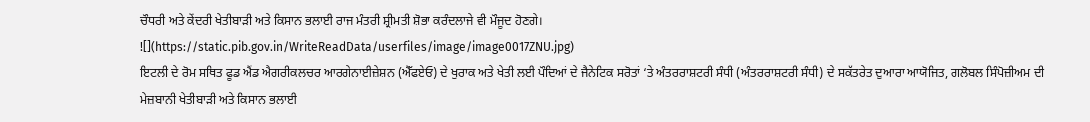ਚੌਧਰੀ ਅਤੇ ਕੇਂਦਰੀ ਖੇਤੀਬਾੜੀ ਅਤੇ ਕਿਸਾਨ ਭਲਾਈ ਰਾਜ ਮੰਤਰੀ ਸ਼੍ਰੀਮਤੀ ਸ਼ੋਭਾ ਕਰੰਦਲਾਜੇ ਵੀ ਮੌਜੂਦ ਹੋਣਗੇ।
![](https://static.pib.gov.in/WriteReadData/userfiles/image/image0017ZNU.jpg)
ਇਟਲੀ ਦੇ ਰੋਮ ਸਥਿਤ ਫੂਡ ਐਂਡ ਐਗਰੀਕਲਚਰ ਆਰਗੇਨਾਈਜ਼ੇਸ਼ਨ (ਐੱਫਏਓ) ਦੇ ਖੁਰਾਕ ਅਤੇ ਖੇਤੀ ਲਈ ਪੌਦਿਆਂ ਦੇ ਜੈਨੇਟਿਕ ਸਰੋਤਾਂ ‘ਤੇ ਅੰਤਰਰਾਸ਼ਟਰੀ ਸੰਧੀ (ਅੰਤਰਰਾਸ਼ਟਰੀ ਸੰਧੀ) ਦੇ ਸਕੱਤਰੇਤ ਦੁਆਰਾ ਆਯੋਜਿਤ, ਗਲੋਬਲ ਸਿੰਪੋਜ਼ੀਅਮ ਦੀ ਮੇਜ਼ਬਾਨੀ ਖੇਤੀਬਾੜੀ ਅਤੇ ਕਿਸਾਨ ਭਲਾਈ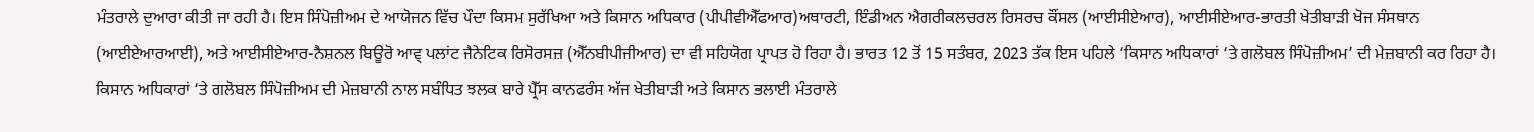ਮੰਤਰਾਲੇ ਦੁਆਰਾ ਕੀਤੀ ਜਾ ਰਹੀ ਹੈ। ਇਸ ਸਿੰਪੋਜ਼ੀਅਮ ਦੇ ਆਯੋਜਨ ਵਿੱਚ ਪੌਦਾ ਕਿਸਮ ਸੁਰੱਖਿਆ ਅਤੇ ਕਿਸਾਨ ਅਧਿਕਾਰ (ਪੀਪੀਵੀਐੱਫਆਰ)ਅਥਾਰਟੀ, ਇੰਡੀਅਨ ਐਗਰੀਕਲਚਰਲ ਰਿਸਰਚ ਕੌਂਸਲ (ਆਈਸੀਏਆਰ), ਆਈਸੀਏਆਰ-ਭਾਰਤੀ ਖੇਤੀਬਾੜੀ ਖੋਜ ਸੰਸਥਾਨ (ਆਈਏਆਰਆਈ), ਅਤੇ ਆਈਸੀਏਆਰ-ਨੈਸ਼ਨਲ ਬਿਊਰੋ ਆਵ੍ ਪਲਾਂਟ ਜੈਨੇਟਿਕ ਰਿਸੋਰਸਜ਼ (ਐੱਨਬੀਪੀਜੀਆਰ) ਦਾ ਵੀ ਸਹਿਯੋਗ ਪ੍ਰਾਪਤ ਹੋ ਰਿਹਾ ਹੈ। ਭਾਰਤ 12 ਤੋਂ 15 ਸਤੰਬਰ, 2023 ਤੱਕ ਇਸ ਪਹਿਲੇ ‘ਕਿਸਾਨ ਅਧਿਕਾਰਾਂ ‘ਤੇ ਗਲੋਬਲ ਸਿੰਪੋਜ਼ੀਅਮ’ ਦੀ ਮੇਜ਼ਬਾਨੀ ਕਰ ਰਿਹਾ ਹੈ।
ਕਿਸਾਨ ਅਧਿਕਾਰਾਂ ‘ਤੇ ਗਲੋਬਲ ਸਿੰਪੋਜ਼ੀਅਮ ਦੀ ਮੇਜ਼ਬਾਨੀ ਨਾਲ ਸਬੰਧਿਤ ਝਲਕ ਬਾਰੇ ਪ੍ਰੈੱਸ ਕਾਨਫਰੰਸ ਅੱਜ ਖੇਤੀਬਾੜੀ ਅਤੇ ਕਿਸਾਨ ਭਲਾਈ ਮੰਤਰਾਲੇ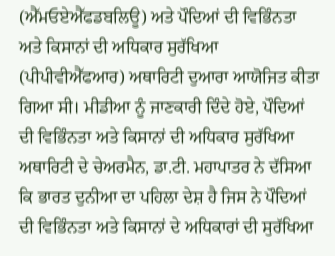(ਐੱਮਓਏਐੱਫਡਬਲਿਊ) ਅਤੇ ਪੌਦਿਆਂ ਦੀ ਵਿਭਿੰਨਤਾ ਅਤੇ ਕਿਸਾਨਾਂ ਦੀ ਅਧਿਕਾਰ ਸੁਰੱਖਿਆ (ਪੀਪੀਵੀਐੱਫਆਰ) ਅਥਾਰਿਟੀ ਦੁਆਰਾ ਆਯੋਜਿਤ ਕੀਤਾ ਗਿਆ ਸੀ। ਮੀਡੀਆ ਨੂੰ ਜਾਣਕਾਰੀ ਦਿੰਦੇ ਹੋਏ, ਪੌਦਿਆਂ ਦੀ ਵਿਭਿੰਨਤਾ ਅਤੇ ਕਿਸਾਨਾਂ ਦੀ ਅਧਿਕਾਰ ਸੁਰੱਖਿਆ ਅਥਾਰਿਟੀ ਦੇ ਚੇਅਰਮੈਨ, ਡਾ.ਟੀ. ਮਹਾਪਾਤਰ ਨੇ ਦੱਸਿਆ ਕਿ ਭਾਰਤ ਦੁਨੀਆ ਦਾ ਪਹਿਲਾ ਦੇਸ਼ ਹੈ ਜਿਸ ਨੇ ਪੌਦਿਆਂ ਦੀ ਵਿਭਿੰਨਤਾ ਅਤੇ ਕਿਸਾਨਾਂ ਦੇ ਅਧਿਕਾਰਾਂ ਦੀ ਸੁਰੱਖਿਆ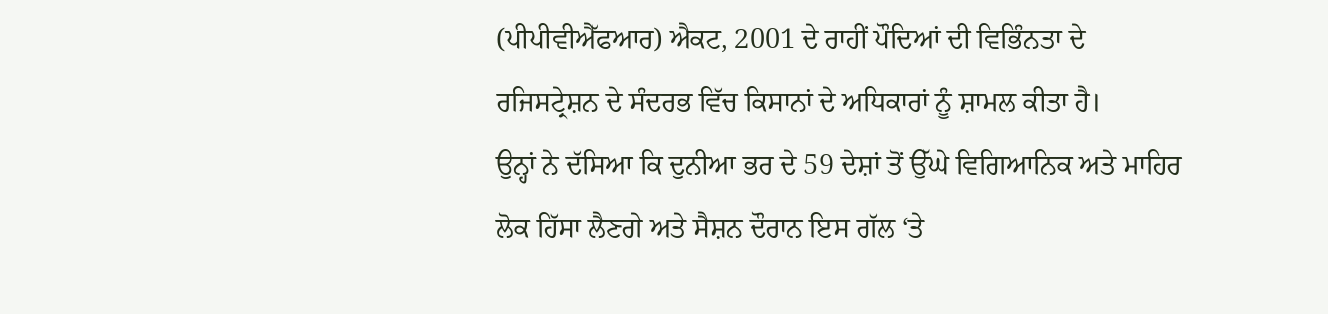(ਪੀਪੀਵੀਐੱਫਆਰ) ਐਕਟ, 2001 ਦੇ ਰਾਹੀਂ ਪੌਦਿਆਂ ਦੀ ਵਿਭਿੰਨਤਾ ਦੇ ਰਜਿਸਟ੍ਰੇਸ਼ਨ ਦੇ ਸੰਦਰਭ ਵਿੱਚ ਕਿਸਾਨਾਂ ਦੇ ਅਧਿਕਾਰਾਂ ਨੂੰ ਸ਼ਾਮਲ ਕੀਤਾ ਹੈ।
ਉਨ੍ਹਾਂ ਨੇ ਦੱਸਿਆ ਕਿ ਦੁਨੀਆ ਭਰ ਦੇ 59 ਦੇਸ਼ਾਂ ਤੋਂ ਉੱਘੇ ਵਿਗਿਆਨਿਕ ਅਤੇ ਮਾਹਿਰ ਲੋਕ ਹਿੱਸਾ ਲੈਣਗੇ ਅਤੇ ਸੈਸ਼ਨ ਦੌਰਾਨ ਇਸ ਗੱਲ ‘ਤੇ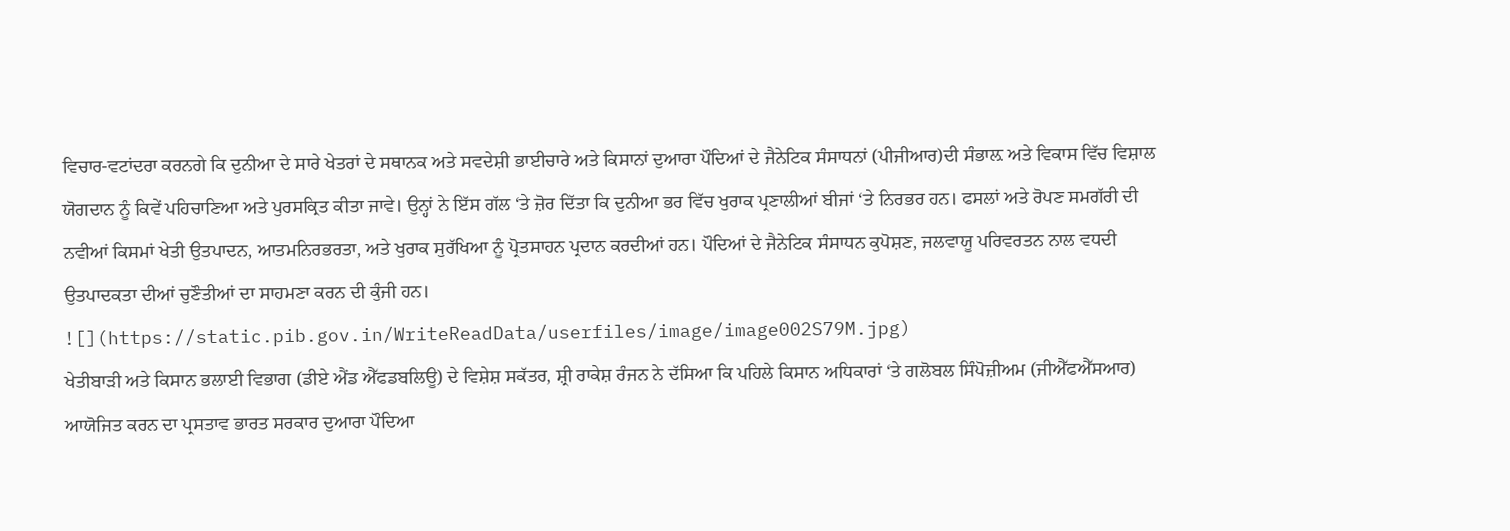ਵਿਚਾਰ-ਵਟਾਂਦਰਾ ਕਰਨਗੇ ਕਿ ਦੁਨੀਆ ਦੇ ਸਾਰੇ ਖੇਤਰਾਂ ਦੇ ਸਥਾਨਕ ਅਤੇ ਸਵਦੇਸ਼ੀ ਭਾਈਚਾਰੇ ਅਤੇ ਕਿਸਾਨਾਂ ਦੁਆਰਾ ਪੌਦਿਆਂ ਦੇ ਜੈਨੇਟਿਕ ਸੰਸਾਧਨਾਂ (ਪੀਜੀਆਰ)ਦੀ ਸੰਭਾਲ਼ ਅਤੇ ਵਿਕਾਸ ਵਿੱਚ ਵਿਸ਼ਾਲ ਯੋਗਦਾਨ ਨੂੰ ਕਿਵੇਂ ਪਹਿਚਾਣਿਆ ਅਤੇ ਪੁਰਸਕ੍ਰਿਤ ਕੀਤਾ ਜਾਵੇ। ਉਨ੍ਹਾਂ ਨੇ ਇੱਸ ਗੱਲ ‘ਤੇ ਜ਼ੋਰ ਦਿੱਤਾ ਕਿ ਦੁਨੀਆ ਭਰ ਵਿੱਚ ਖੁਰਾਕ ਪ੍ਰਣਾਲੀਆਂ ਬੀਜਾਂ ‘ਤੇ ਨਿਰਭਰ ਹਨ। ਫਸਲਾਂ ਅਤੇ ਰੋਪਣ ਸਮਗੱਰੀ ਦੀ ਨਵੀਆਂ ਕਿਸਮਾਂ ਖੇਤੀ ਉਤਪਾਦਨ, ਆਤਮਨਿਰਭਰਤਾ, ਅਤੇ ਖੁਰਾਕ ਸੁਰੱਖਿਆ ਨੂੰ ਪ੍ਰੋਤਸਾਹਨ ਪ੍ਰਦਾਨ ਕਰਦੀਆਂ ਹਨ। ਪੌਦਿਆਂ ਦੇ ਜੈਨੇਟਿਕ ਸੰਸਾਧਨ ਕੁਪੋਸ਼ਣ, ਜਲਵਾਯੂ ਪਰਿਵਰਤਨ ਨਾਲ ਵਧਦੀ ਉਤਪਾਦਕਤਾ ਦੀਆਂ ਚੁਣੌਤੀਆਂ ਦਾ ਸਾਹਮਣਾ ਕਰਨ ਦੀ ਕੁੰਜੀ ਹਨ।
![](https://static.pib.gov.in/WriteReadData/userfiles/image/image002S79M.jpg)
ਖੇਤੀਬਾੜੀ ਅਤੇ ਕਿਸਾਨ ਭਲਾਈ ਵਿਭਾਗ (ਡੀਏ ਐਂਡ ਐੱਫਡਬਲਿਊ) ਦੇ ਵਿਸ਼ੇਸ਼ ਸਕੱਤਰ, ਸ਼੍ਰੀ ਰਾਕੇਸ਼ ਰੰਜਨ ਨੇ ਦੱਸਿਆ ਕਿ ਪਹਿਲੇ ਕਿਸਾਨ ਅਧਿਕਾਰਾਂ ‘ਤੇ ਗਲੋਬਲ ਸਿੰਪੋਜ਼ੀਅਮ (ਜੀਐੱਫਐੱਸਆਰ) ਆਯੋਜਿਤ ਕਰਨ ਦਾ ਪ੍ਰਸਤਾਵ ਭਾਰਤ ਸਰਕਾਰ ਦੁਆਰਾ ਪੌਦਿਆ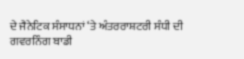ਦੇ ਜੈਨੇਟਿਕ ਸੰਸਾਧਨਾਂ ‘ਤੇ ਅੰਤਰਰਾਸ਼ਟਰੀ ਸੰਧੀ ਦੀ ਗਵਰਨਿੰਗ ਬਾਡੀ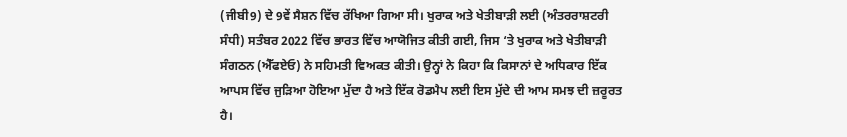(ਜੀਬੀ9) ਦੇ 9ਵੇਂ ਸੈਸ਼ਨ ਵਿੱਚ ਰੱਖਿਆ ਗਿਆ ਸੀ। ਖੁਰਾਕ ਅਤੇ ਖੇਤੀਬਾੜੀ ਲਈ (ਅੰਤਰਰਾਸ਼ਟਰੀ ਸੰਧੀ) ਸਤੰਬਰ 2022 ਵਿੱਚ ਭਾਰਤ ਵਿੱਚ ਆਯੋਜਿਤ ਕੀਤੀ ਗਈ, ਜਿਸ ‘ਤੇ ਖੁਰਾਕ ਅਤੇ ਖੇਤੀਬਾੜੀ ਸੰਗਠਨ (ਐੱਫਏਓ) ਨੇ ਸਹਿਮਤੀ ਵਿਅਕਤ ਕੀਤੀ। ਉਨ੍ਹਾਂ ਨੇ ਕਿਹਾ ਕਿ ਕਿਸਾਨਾਂ ਦੇ ਅਧਿਕਾਰ ਇੱਕ ਆਪਸ ਵਿੱਚ ਜੁੜਿਆ ਹੋਇਆ ਮੁੱਦਾ ਹੈ ਅਤੇ ਇੱਕ ਰੋਡਮੈਪ ਲਈ ਇਸ ਮੁੱਦੇ ਦੀ ਆਮ ਸਮਝ ਦੀ ਜ਼ਰੂਰਤ ਹੈ।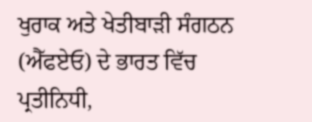ਖੁਰਾਕ ਅਤੇ ਖੇਤੀਬਾੜੀ ਸੰਗਠਨ (ਐੱਫਏਓ) ਦੇ ਭਾਰਤ ਵਿੱਚ ਪ੍ਰਤੀਨਿਧੀ,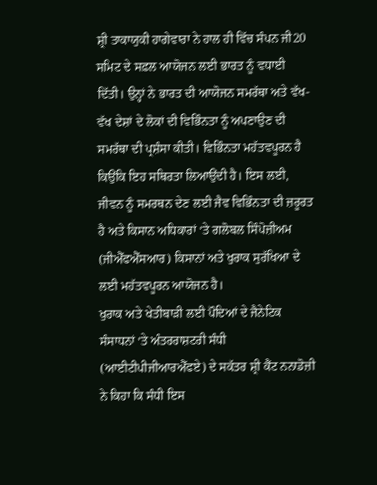ਸ਼੍ਰੀ ਤਾਕਾਯੁਕੀ ਹਾਗੇਵਾਰਾ ਨੇ ਹਾਲ ਹੀ ਵਿੱਚ ਸੰਪਨ ਜੀ20 ਸਮਿਟ ਦੇ ਸਫ਼ਲ ਆਯੋਜਨ ਲਈ ਭਾਰਤ ਨੂੰ ਵਧਾਈ ਦਿੱਤੀ। ਉਨ੍ਹਾਂ ਨੇ ਭਾਰਤ ਦੀ ਆਯੋਜਨ ਸਮਰੱਥਾ ਅਤੇ ਵੱਖ-ਵੱਖ ਦੇਸ਼ਾਂ ਦੇ ਲੋਕਾਂ ਦੀ ਵਿਭਿੰਨਤਾ ਨੂੰ ਅਪਣਾਉਣ ਦੀ ਸਮਰੱਥਾ ਦੀ ਪ੍ਰਸ਼ੰਸਾ ਕੀਤੀ। ਵਿਭਿੰਨਤਾ ਮਹੱਤਵਪੂਰਨ ਹੈ ਕਿਉਂਕਿ ਇਹ ਸਥਿਰਤਾ ਲਿਆਉਂਦੀ ਹੈ। ਇਸ ਲਈ, ਜੀਵਨ ਨੂੰ ਸਮਰਥਨ ਦੇਣ ਲਈ ਜੈਵ ਵਿਭਿੰਨਤਾ ਦੀ ਜ਼ਰੂਰਤ ਹੈ ਅਤੇ ਕਿਸਾਨ ਅਧਿਕਾਰਾਂ ‘ਤੇ ਗਲੋਬਲ ਸਿੰਪੋਜ਼ੀਅਮ (ਜੀਐੱਫਐੱਸਆਰ) ਕਿਸਾਨਾਂ ਅਤੇ ਖੁਰਾਕ ਸੁਰੱਖਿਆ ਦੇ ਲਈ ਮਹੱਤਵਪੂਰਨ ਆਯੋਜਨ ਹੈ।
ਖੁਰਾਕ ਅਤੇ ਖੇਤੀਬਾੜੀ ਲਈ ਪੌਦਿਆਂ ਦੇ ਜੈਨੇਟਿਕ ਸੰਸਾਧਨਾਂ ‘ਤੇ ਅੰਤਰਰਾਸ਼ਟਰੀ ਸੰਧੀ (ਆਈਟੀਪੀਜੀਆਰਐੱਫਏ) ਦੇ ਸਕੱਤਰ ਸ਼੍ਰੀ ਕੈਂਟ ਨਨਾਡੋਜ਼ੀ ਨੇ ਕਿਹਾ ਕਿ ਸੰਧੀ ਇਸ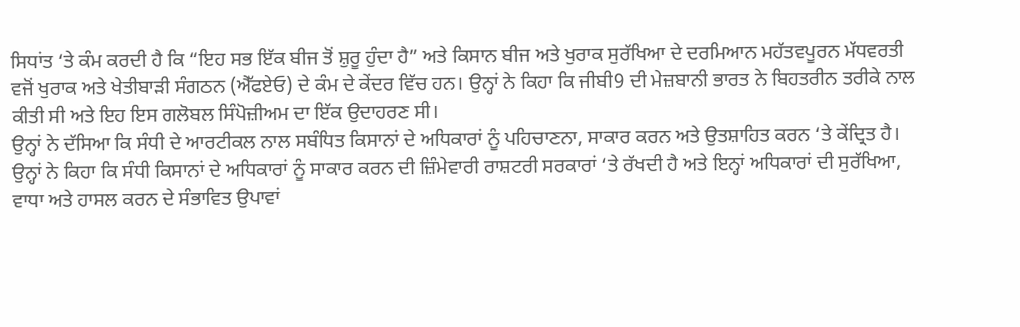ਸਿਧਾਂਤ ‘ਤੇ ਕੰਮ ਕਰਦੀ ਹੈ ਕਿ “ਇਹ ਸਭ ਇੱਕ ਬੀਜ ਤੋਂ ਸ਼ੁਰੂ ਹੁੰਦਾ ਹੈ” ਅਤੇ ਕਿਸਾਨ ਬੀਜ ਅਤੇ ਖੁਰਾਕ ਸੁਰੱਖਿਆ ਦੇ ਦਰਮਿਆਨ ਮਹੱਤਵਪੂਰਨ ਮੱਧਵਰਤੀ ਵਜੋਂ ਖੁਰਾਕ ਅਤੇ ਖੇਤੀਬਾੜੀ ਸੰਗਠਨ (ਐੱਫਏਓ) ਦੇ ਕੰਮ ਦੇ ਕੇਂਦਰ ਵਿੱਚ ਹਨ। ਉਨ੍ਹਾਂ ਨੇ ਕਿਹਾ ਕਿ ਜੀਬੀ9 ਦੀ ਮੇਜ਼ਬਾਨੀ ਭਾਰਤ ਨੇ ਬਿਹਤਰੀਨ ਤਰੀਕੇ ਨਾਲ ਕੀਤੀ ਸੀ ਅਤੇ ਇਹ ਇਸ ਗਲੋਬਲ ਸਿੰਪੋਜ਼ੀਅਮ ਦਾ ਇੱਕ ਉਦਾਹਰਣ ਸੀ।
ਉਨ੍ਹਾਂ ਨੇ ਦੱਸਿਆ ਕਿ ਸੰਧੀ ਦੇ ਆਰਟੀਕਲ ਨਾਲ ਸਬੰਧਿਤ ਕਿਸਾਨਾਂ ਦੇ ਅਧਿਕਾਰਾਂ ਨੂੰ ਪਹਿਚਾਣਨਾ, ਸਾਕਾਰ ਕਰਨ ਅਤੇ ਉਤਸ਼ਾਹਿਤ ਕਰਨ ‘ਤੇ ਕੇਂਦ੍ਰਿਤ ਹੈ। ਉਨ੍ਹਾਂ ਨੇ ਕਿਹਾ ਕਿ ਸੰਧੀ ਕਿਸਾਨਾਂ ਦੇ ਅਧਿਕਾਰਾਂ ਨੂੰ ਸਾਕਾਰ ਕਰਨ ਦੀ ਜ਼ਿੰਮੇਵਾਰੀ ਰਾਸ਼ਟਰੀ ਸਰਕਾਰਾਂ ‘ਤੇ ਰੱਖਦੀ ਹੈ ਅਤੇ ਇਨ੍ਹਾਂ ਅਧਿਕਾਰਾਂ ਦੀ ਸੁਰੱਖਿਆ, ਵਾਧਾ ਅਤੇ ਹਾਸਲ ਕਰਨ ਦੇ ਸੰਭਾਵਿਤ ਉਪਾਵਾਂ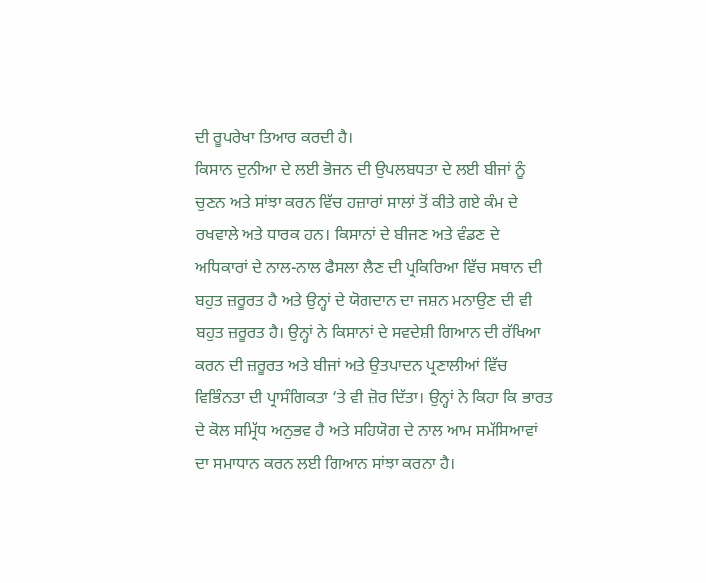ਦੀ ਰੂਪਰੇਖਾ ਤਿਆਰ ਕਰਦੀ ਹੈ।
ਕਿਸਾਨ ਦੁਨੀਆ ਦੇ ਲਈ ਭੋਜਨ ਦੀ ਉਪਲਬਧਤਾ ਦੇ ਲਈ ਬੀਜਾਂ ਨੂੰ ਚੁਣਨ ਅਤੇ ਸਾਂਝਾ ਕਰਨ ਵਿੱਚ ਹਜ਼ਾਰਾਂ ਸਾਲਾਂ ਤੋਂ ਕੀਤੇ ਗਏ ਕੰਮ ਦੇ ਰਖਵਾਲੇ ਅਤੇ ਧਾਰਕ ਹਨ। ਕਿਸਾਨਾਂ ਦੇ ਬੀਜਣ ਅਤੇ ਵੰਡਣ ਦੇ ਅਧਿਕਾਰਾਂ ਦੇ ਨਾਲ-ਨਾਲ ਫੈਸਲਾ ਲੈਣ ਦੀ ਪ੍ਰਕਿਰਿਆ ਵਿੱਚ ਸਥਾਨ ਦੀ ਬਹੁਤ ਜ਼ਰੂਰਤ ਹੈ ਅਤੇ ਉਨ੍ਹਾਂ ਦੇ ਯੋਗਦਾਨ ਦਾ ਜਸ਼ਨ ਮਨਾਉਣ ਦੀ ਵੀ ਬਹੁਤ ਜ਼ਰੂਰਤ ਹੈ। ਉਨ੍ਹਾਂ ਨੇ ਕਿਸਾਨਾਂ ਦੇ ਸਵਦੇਸ਼ੀ ਗਿਆਨ ਦੀ ਰੱਖਿਆ ਕਰਨ ਦੀ ਜ਼ਰੂਰਤ ਅਤੇ ਬੀਜਾਂ ਅਤੇ ਉਤਪਾਦਨ ਪ੍ਰਣਾਲੀਆਂ ਵਿੱਚ ਵਿਭਿੰਨਤਾ ਦੀ ਪ੍ਰਾਸੰਗਿਕਤਾ ‘ਤੇ ਵੀ ਜ਼ੋਰ ਦਿੱਤਾ। ਉਨ੍ਹਾਂ ਨੇ ਕਿਹਾ ਕਿ ਭਾਰਤ ਦੇ ਕੋਲ ਸਮ੍ਰਿੱਧ ਅਨੁਭਵ ਹੈ ਅਤੇ ਸਹਿਯੋਗ ਦੇ ਨਾਲ ਆਮ ਸਮੱਸਿਆਵਾਂ ਦਾ ਸਮਾਧਾਨ ਕਰਨ ਲਈ ਗਿਆਨ ਸਾਂਝਾ ਕਰਨਾ ਹੈ।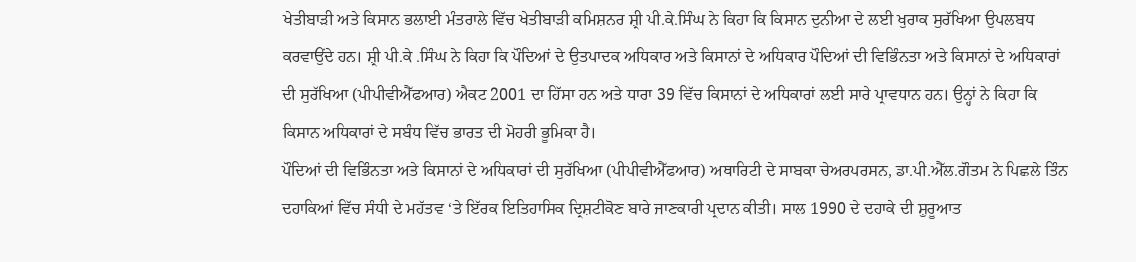ਖੇਤੀਬਾੜੀ ਅਤੇ ਕਿਸਾਨ ਭਲਾਈ ਮੰਤਰਾਲੇ ਵਿੱਚ ਖੇਤੀਬਾੜੀ ਕਮਿਸ਼ਨਰ ਸ਼੍ਰੀ ਪੀ.ਕੇ.ਸਿੰਘ ਨੇ ਕਿਹਾ ਕਿ ਕਿਸਾਨ ਦੁਨੀਆ ਦੇ ਲਈ ਖੁਰਾਕ ਸੁਰੱਖਿਆ ਉਪਲਬਧ ਕਰਵਾਉਂਦੇ ਹਨ। ਸ਼੍ਰੀ ਪੀ.ਕੇ .ਸਿੰਘ ਨੇ ਕਿਹਾ ਕਿ ਪੌਦਿਆਂ ਦੇ ਉਤਪਾਦਕ ਅਧਿਕਾਰ ਅਤੇ ਕਿਸਾਨਾਂ ਦੇ ਅਧਿਕਾਰ ਪੌਦਿਆਂ ਦੀ ਵਿਭਿੰਨਤਾ ਅਤੇ ਕਿਸਾਨਾਂ ਦੇ ਅਧਿਕਾਰਾਂ ਦੀ ਸੁਰੱਖਿਆ (ਪੀਪੀਵੀਐੱਫਆਰ) ਐਕਟ 2001 ਦਾ ਹਿੱਸਾ ਹਨ ਅਤੇ ਧਾਰਾ 39 ਵਿੱਚ ਕਿਸਾਨਾਂ ਦੇ ਅਧਿਕਾਰਾਂ ਲਈ ਸਾਰੇ ਪ੍ਰਾਵਧਾਨ ਹਨ। ਉਨ੍ਹਾਂ ਨੇ ਕਿਹਾ ਕਿ ਕਿਸਾਨ ਅਧਿਕਾਰਾਂ ਦੇ ਸਬੰਧ ਵਿੱਚ ਭਾਰਤ ਦੀ ਮੋਹਰੀ ਭੂਮਿਕਾ ਹੈ।
ਪੌਦਿਆਂ ਦੀ ਵਿਭਿੰਨਤਾ ਅਤੇ ਕਿਸਾਨਾਂ ਦੇ ਅਧਿਕਾਰਾਂ ਦੀ ਸੁਰੱਖਿਆ (ਪੀਪੀਵੀਐੱਫਆਰ) ਅਥਾਰਿਟੀ ਦੇ ਸਾਬਕਾ ਚੇਅਰਪਰਸਨ, ਡਾ.ਪੀ.ਐੱਲ.ਗੌਤਮ ਨੇ ਪਿਛਲੇ ਤਿੰਨ ਦਹਾਕਿਆਂ ਵਿੱਚ ਸੰਧੀ ਦੇ ਮਹੱਤਵ ‘ਤੇ ਇੱਰਕ ਇਤਿਹਾਸਿਕ ਦ੍ਰਿਸ਼ਟੀਕੋਣ ਬਾਰੇ ਜਾਣਕਾਰੀ ਪ੍ਰਦਾਨ ਕੀਤੀ। ਸਾਲ 1990 ਦੇ ਦਹਾਕੇ ਦੀ ਸ਼ੁਰੂਆਤ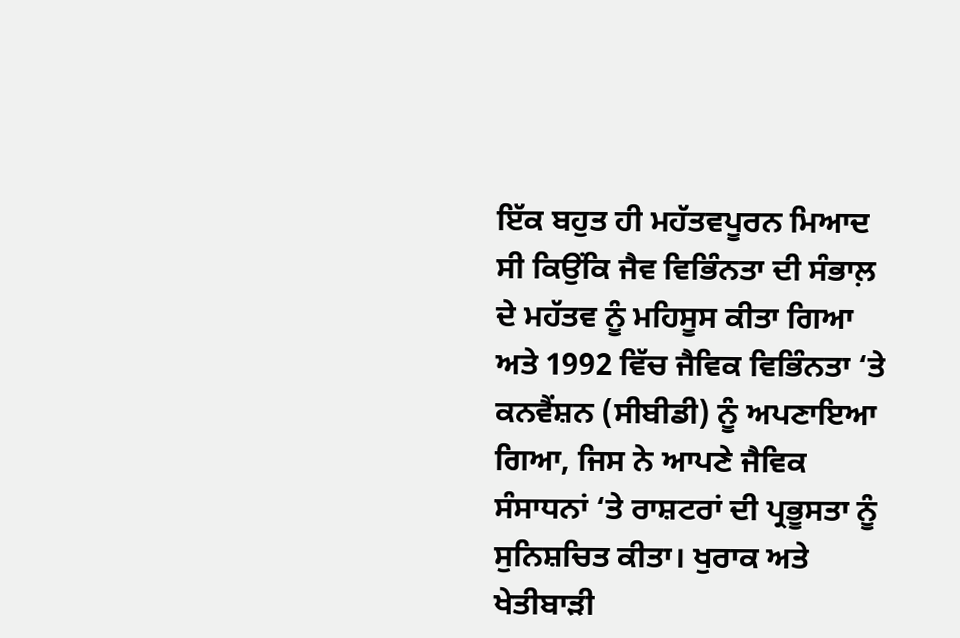ਇੱਕ ਬਹੁਤ ਹੀ ਮਹੱਤਵਪੂਰਨ ਮਿਆਦ ਸੀ ਕਿਉਂਕਿ ਜੈਵ ਵਿਭਿੰਨਤਾ ਦੀ ਸੰਭਾਲ਼ ਦੇ ਮਹੱਤਵ ਨੂੰ ਮਹਿਸੂਸ ਕੀਤਾ ਗਿਆ ਅਤੇ 1992 ਵਿੱਚ ਜੈਵਿਕ ਵਿਭਿੰਨਤਾ ‘ਤੇ ਕਨਵੈਂਸ਼ਨ (ਸੀਬੀਡੀ) ਨੂੰ ਅਪਣਾਇਆ ਗਿਆ, ਜਿਸ ਨੇ ਆਪਣੇ ਜੈਵਿਕ ਸੰਸਾਧਨਾਂ ‘ਤੇ ਰਾਸ਼ਟਰਾਂ ਦੀ ਪ੍ਰਭੂਸਤਾ ਨੂੰ ਸੁਨਿਸ਼ਚਿਤ ਕੀਤਾ। ਖੁਰਾਕ ਅਤੇ ਖੇਤੀਬਾੜੀ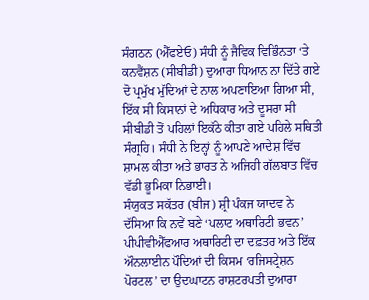ਸੰਗਠਨ (ਐੱਫਏਓ) ਸੰਧੀ ਨੂੰ ਜੈਵਿਕ ਵਿਭਿੰਨਤਾ ‘ਤੇ ਕਨਵੈਂਸ਼ਨ (ਸੀਬੀਡੀ) ਦੁਆਰਾ ਧਿਆਨ ਨਾ ਦਿੱਤੇ ਗਏ ਦੋ ਪ੍ਰਮੁੱਖ ਮੁੱਦਿਆਂ ਦੇ ਨਾਲ ਅਪਣਾਇਆ ਗਿਆ ਸੀ, ਇੱਕ ਸੀ ਕਿਸਾਨਾਂ ਦੇ ਅਧਿਕਾਰ ਅਤੇ ਦੂਸਰਾ ਸੀ ਸੀਬੀਡੀ ਤੋਂ ਪਹਿਲਾਂ ਇਕੱਠੇ ਕੀਤਾ ਗਏ ਪਹਿਲੇ ਸਥਿਤੀ ਸੰਗ੍ਰਹਿ। ਸੰਧੀ ਨੇ ਇਨ੍ਹਾਂ ਨੂੰ ਆਪਣੇ ਆਦੇਸ਼ ਵਿੱਚ ਸ਼ਾਮਲ ਕੀਤਾ ਅਤੇ ਭਾਰਤ ਨੇ ਅਜਿਹੀ ਗੱਲਬਾਤ ਵਿੱਚ ਵੱਡੀ ਭੂਮਿਕਾ ਨਿਭਾਈ।
ਸੰਯੁਕਤ ਸਕੱਤਰ (ਬੀਜ) ਸ਼੍ਰੀ ਪੰਕਜ ਯਾਦਵ ਨੇ ਦੱਸਿਆ ਕਿ ਨਵੇਂ ਬਣੇ ‘ਪਲਾਟ ਅਥਾਰਿਟੀ ਭਵਨ’ ਪੀਪੀਵੀਐੱਫਆਰ ਅਥਾਰਿਟੀ ਦਾ ਦਫ਼ਤਰ ਅਤੇ ਇੱਕ ਔਨਲਾਈਨ ਪੌਦਿਆਂ ਦੀ ਕਿਸਮ ‘ਰਜਿਸਟ੍ਰੇਸ਼ਨ ਪੋਰਟਲ’ ਦਾ ਉਦਘਾਟਨ ਰਾਸ਼ਟਰਪਤੀ ਦੁਆਰਾ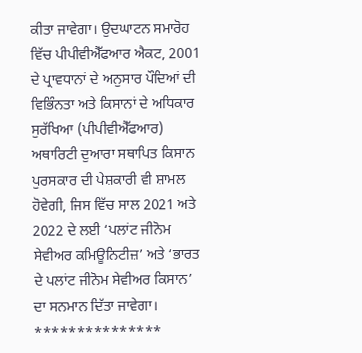ਕੀਤਾ ਜਾਵੇਗਾ। ਉਦਘਾਟਨ ਸਮਾਰੋਹ ਵਿੱਚ ਪੀਪੀਵੀਐੱਫਆਰ ਐਕਟ, 2001 ਦੇ ਪ੍ਰਾਵਧਾਨਾਂ ਦੇ ਅਨੁਸਾਰ ਪੌਦਿਆਂ ਦੀ ਵਿਭਿੰਨਤਾ ਅਤੇ ਕਿਸਾਨਾਂ ਦੇ ਅਧਿਕਾਰ ਸੁਰੱਖਿਆ (ਪੀਪੀਵੀਐੱਫਆਰ) ਅਥਾਰਿਟੀ ਦੁਆਰਾ ਸਥਾਪਿਤ ਕਿਸਾਨ ਪੁਰਸਕਾਰ ਦੀ ਪੇਸ਼ਕਾਰੀ ਵੀ ਸ਼ਾਮਲ ਹੋਵੇਗੀ, ਜਿਸ ਵਿੱਚ ਸਾਲ 2021 ਅਤੇ 2022 ਦੇ ਲਈ ‘ਪਲਾਂਟ ਜੀਨੋਮ ਸੇਵੀਅਰ ਕਮਿਊਨਿਟੀਜ਼’ ਅਤੇ ‘ਭਾਰਤ ਦੇ ਪਲਾਂਟ ਜੀਨੋਮ ਸੇਵੀਅਰ ਕਿਸਾਨ’ ਦਾ ਸਨਮਾਨ ਦਿੱਤਾ ਜਾਵੇਗਾ।
***************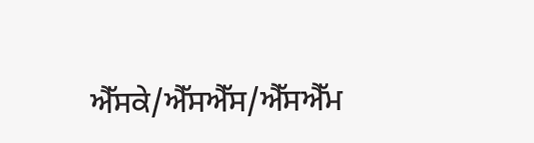ਐੱਸਕੇ/ਐੱਸਐੱਸ/ਐੱਸਐੱਮ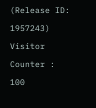(Release ID: 1957243)
Visitor Counter : 100